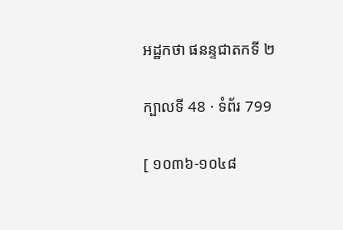អដ្ឋកថា ផនន្ទជាតកទី ២

ក្បាលទី 48 · ទំព័រ 799

[ ១០៣៦-១០៤៨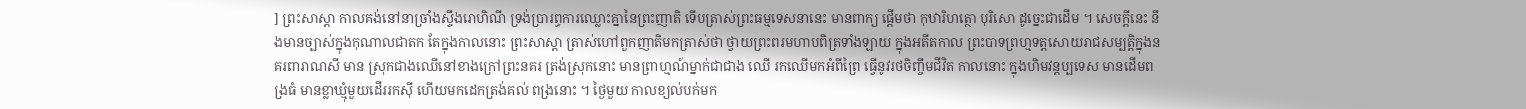] ព្រះសាស្តា កាលគង់នៅនាច្រាំងស្ទឹងរោហិណី ទ្រង់ប្រារព្ធការឈ្លោះគ្នានៃព្រះញាតិ ទើបត្រាស់ព្រះធម្មទេសនានេះ មានពាក្យ ផ្តើមថា កុឋារិហត្ថោ បុរិសោ ដូច្នេះជាដើម ។ សេចក្តីនេះ នឹងមានច្បាស់ក្នុងកុណាលជាតក តែក្នុងកាលនោះ ព្រះសាស្តា ត្រាស់ហៅពួកញាតិមកត្រាស់ថា ថ្វាយព្រះពរមហាបពិត្រទាំងឡាយ ក្នុងអតីតកាល ព្រះបាទព្រហ្មទត្តសោយរាជសម្បត្តិក្នុងនគរពារាណសី មាន ស្រុកជាងឈើនៅខាងក្រៅព្រះនគរ ត្រង់ស្រុកនោះ មានព្រាហ្មណ៍ម្នាក់ជាជាង ឈើ រកឈើមកអំពីព្រៃ ធ្វើនូវរថចិញ្ចឹមជីវិត កាលនោះ ក្នុងហិមវន្តប្បទេស មានដើមពង្រធំ មានខ្លាឃ្មុំមួយដើររកស៊ី ហើយមកដេកត្រង់គល់ ពង្រនោះ ។ ថ្ងៃមួយ កាលខ្យល់បក់មក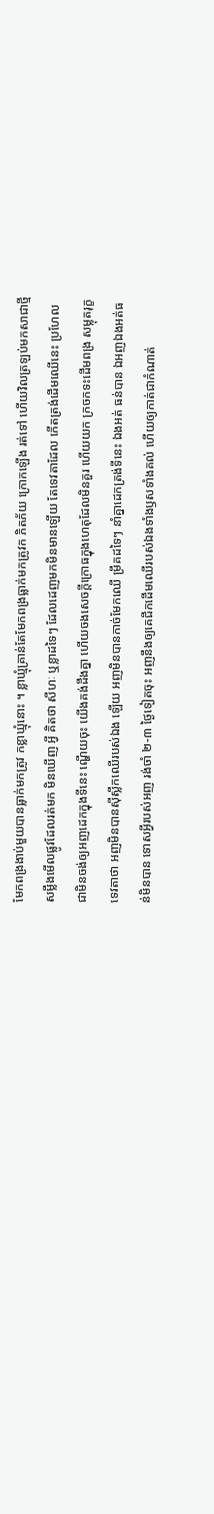មែកពង្រងាប់មួយបានធ្លាក់មកត្រូវ កខ្លាឃ្មុំនោះ ។ ខ្លាឃ្មុំគ្រាន់តែមែកពង្រធ្លាក់មកត្រូវក ភិតភ័យ ក្រោកឡើង រត់ទៅ ហើយវិលត្រឡប់មកសាជាថ្មី សម្លឹងមើលផ្លូវដែលរត់មក មិនឃើញ អ្វី គិតថា សីហៈ ឬខ្លាដទៃៗ ដែលដេញមកមិនមានឡើយ តែទេវតាដែល កើតត្រង់ដើមឈើនេះ ប្រហែលជាមិនចង់ឲ្យអញដេកក្នុងទីនេះ ណ្ហើយចុះ យើងគង់ដឹងគ្នា ហើយចងសេចក្តីក្រោធក្នុងហេតុដែលមិនគួរ ហើយយក ក្រចកទះដើមពង្រ សម្លុតរុក្ខទេវតាថា អញមិនបានស៊ីស្លឹកឈើរបស់ឯង ឡើយ អញមិនបានកាច់មែកឈើ ម្រឹគដទៃៗ នាំគ្នាដេកត្រង់ទីនេះ ឯងអត់ ធន់បាន ឯអញឯងអត់ធន់មិនបាន ទោសអ្វីរបស់អញ រង់ចាំ ២-៣ ថ្ងៃទៀតចុះ អញនឹងឲ្យគេជីកដើមឈើរបស់ឯងទាំងឫសទាំងគល់ ហើយឲ្យកាត់ជាកំណាត់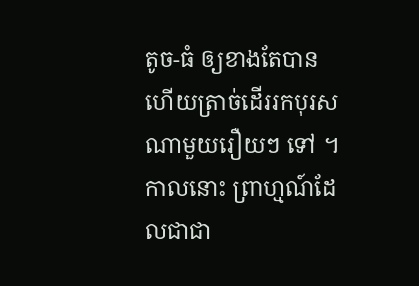តូច-ធំ ឲ្យខាងតែបាន ហើយត្រាច់ដើររកបុរសណាមួយរឿយៗ ទៅ ។ កាលនោះ ព្រាហ្មណ៍ដែលជាជា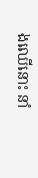ងឈើនោះ នាំ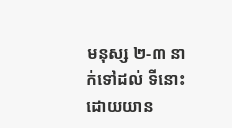មនុស្ស ២-៣ នាក់ទៅដល់ ទីនោះដោយយាន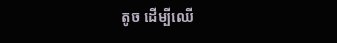តូច ដើម្បីឈើ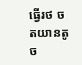ធ្វើរថ ចតយានតូច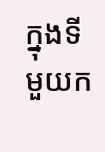ក្នុងទីមួយក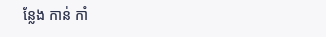ន្លែង កាន់ កាំ